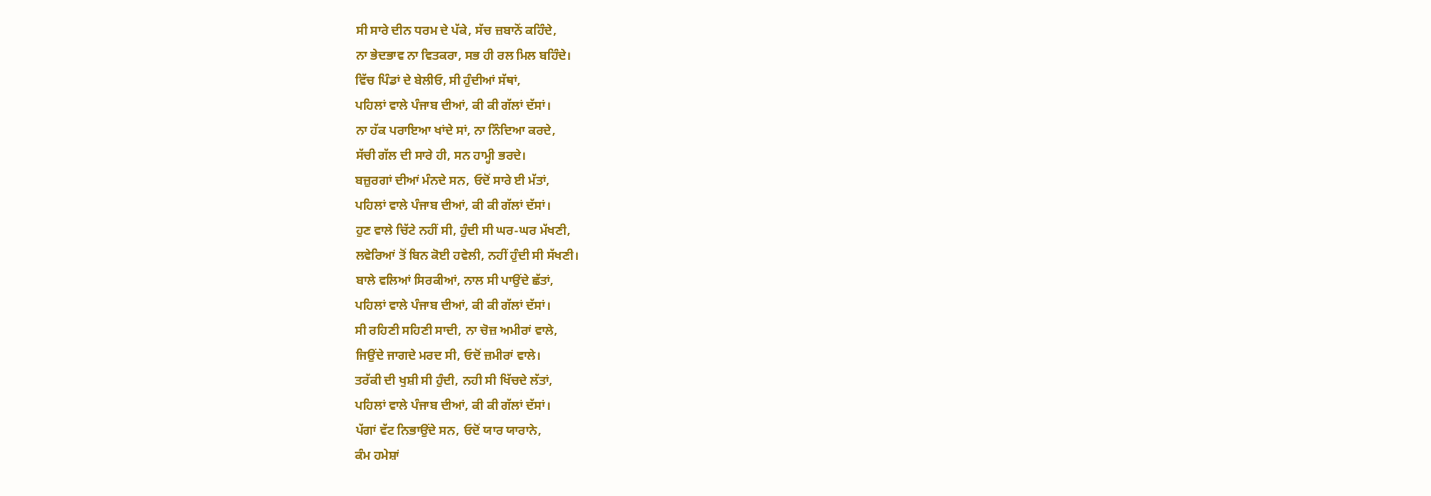ਸੀ ਸਾਰੇ ਦੀਨ ਧਰਮ ਦੇ ਪੱਕੇ, ਸੱਚ ਜ਼ਬਾਨੋਂ ਕਹਿੰਦੇ,
ਨਾ ਭੇਦਭਾਵ ਨਾ ਵਿਤਕਰਾ, ਸਭ ਹੀ ਰਲ ਮਿਲ ਬਹਿੰਦੇ।
ਵਿੱਚ ਪਿੰਡਾਂ ਦੇ ਬੇਲੀਓ, ਸੀ ਹੁੰਦੀਆਂ ਸੱਥਾਂ,
ਪਹਿਲਾਂ ਵਾਲੇ ਪੰਜਾਬ ਦੀਆਂ, ਕੀ ਕੀ ਗੱਲਾਂ ਦੱਸਾਂ।
ਨਾ ਹੱਕ ਪਰਾਇਆ ਖਾਂਦੇ ਸਾਂ, ਨਾ ਨਿੰਦਿਆ ਕਰਦੇ,
ਸੱਚੀ ਗੱਲ ਦੀ ਸਾਰੇ ਹੀ, ਸਨ ਹਾਮ੍ਹੀ ਭਰਦੇ।
ਬਜ਼ੁਰਗਾਂ ਦੀਆਂ ਮੰਨਦੇ ਸਨ, ਓਦੋਂ ਸਾਰੇ ਈ ਮੱਤਾਂ,
ਪਹਿਲਾਂ ਵਾਲੇ ਪੰਜਾਬ ਦੀਆਂ, ਕੀ ਕੀ ਗੱਲਾਂ ਦੱਸਾਂ।
ਹੁਣ ਵਾਲੇ ਚਿੱਟੇ ਨਹੀਂ ਸੀ, ਹੁੰਦੀ ਸੀ ਘਰ-ਘਰ ਮੱਖਣੀ,
ਲਵੇਰਿਆਂ ਤੋਂ ਬਿਨ ਕੋਈ ਹਵੇਲੀ, ਨਹੀਂ ਹੁੰਦੀ ਸੀ ਸੱਖਣੀ।
ਬਾਲੇ ਵਲਿਆਂ ਸਿਰਕੀਆਂ, ਨਾਲ ਸੀ ਪਾਉਂਦੇ ਛੱਤਾਂ,
ਪਹਿਲਾਂ ਵਾਲੇ ਪੰਜਾਬ ਦੀਆਂ, ਕੀ ਕੀ ਗੱਲਾਂ ਦੱਸਾਂ।
ਸੀ ਰਹਿਣੀ ਸਹਿਣੀ ਸਾਦੀ, ਨਾ ਚੋਜ਼ ਅਮੀਰਾਂ ਵਾਲੇ,
ਜਿਉਂਦੇ ਜਾਗਦੇ ਮਰਦ ਸੀ, ਓਦੋਂ ਜ਼ਮੀਰਾਂ ਵਾਲੇ।
ਤਰੱਕੀ ਦੀ ਖੁਸ਼ੀ ਸੀ ਹੁੰਦੀ, ਨਹੀ ਸੀ ਖਿੱਚਦੇ ਲੱਤਾਂ,
ਪਹਿਲਾਂ ਵਾਲੇ ਪੰਜਾਬ ਦੀਆਂ, ਕੀ ਕੀ ਗੱਲਾਂ ਦੱਸਾਂ।
ਪੱਗਾਂ ਵੱਟ ਨਿਭਾਉਂਦੇ ਸਨ, ਓਦੋਂ ਯਾਰ ਯਾਰਾਨੇ,
ਕੰਮ ਹਮੇਸ਼ਾਂ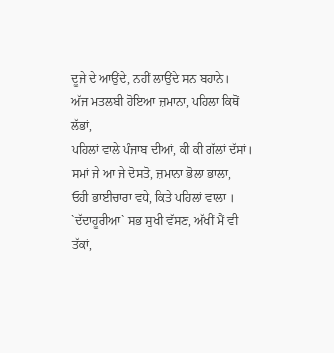ਦੂਜੇ ਦੇ ਆਉਂਦੇ, ਨਹੀਂ ਲਾਉਂਦੇ ਸਨ ਬਹਾਨੇ।
ਅੱਜ ਮਤਲਬੀ ਹੋਇਆ ਜ਼ਮਾਨਾ, ਪਹਿਲਾ ਕਿਥੋਂ ਲੱਭਾਂ,
ਪਹਿਲਾਂ ਵਾਲੇ ਪੰਜਾਬ ਦੀਆਂ, ਕੀ ਕੀ ਗੱਲਾਂ ਦੱਸਾਂ।
ਸਮਾਂ ਜੇ ਆ ਜੇ ਦੋਸਤੋ, ਜ਼ਮਾਨਾ ਭੋਲਾ ਭਾਲਾ,
ਓਹੀ ਭਾਈਚਾਰਾ ਵਧੇ, ਕਿਤੇ ਪਹਿਲਾਂ ਵਾਲਾ ।
`ਦੱਦਾਹੂਰੀਆ` ਸਭ ਸੁਖੀ ਵੱਸਣ, ਅੱਖੀਂ ਮੈਂ ਵੀ ਤੱਕਾਂ,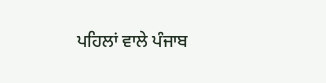ਪਹਿਲਾਂ ਵਾਲੇ ਪੰਜਾਬ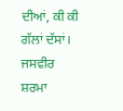ਦੀਆਂ, ਕੀ ਕੀ ਗੱਲਾਂ ਦੱਸਾਂ।
ਜਸਵੀਰ ਸ਼ਰਮਾ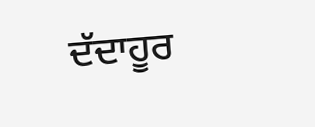ਦੱਦਾਹੂਰ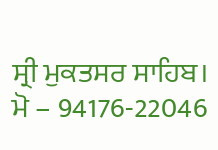ਸ੍ਰੀ ਮੁਕਤਸਰ ਸਾਹਿਬ।
ਮੋ – 94176-22046